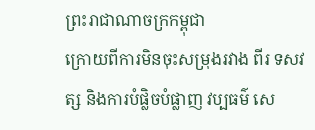ព្រះរាជាណាចក្រកម្ពុជា
ក្រោយពីការមិនចុះសម្រុងរវាង ពីរ ទសវត្ស និងការបំផ្លិចបំផ្លាញ វប្បធម៌ សេ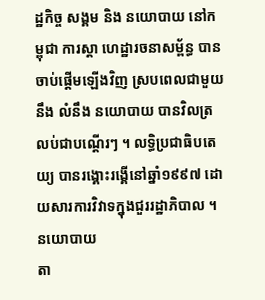ដ្ឋកិច្ច សង្គម និង នយោបាយ នៅកម្ពុជា ការស្តា ហេដ្ឋារចនាសម្ព័ន្ធ បានចាប់ផ្តើមឡើងវិញ ស្របពេលជាមួយនឹង លំនឹង នយោបាយ បានវិលត្រលប់ជាបណ្ដើរៗ ។ លទ្ធិប្រជាធិបតេយ្យ បានរង្គោះរង្គើនៅឆ្នាំ១៩៩៧ ដោយសារការវិវាទក្នុងជួររដ្ឋាភិបាល ។
នយោបាយ
តា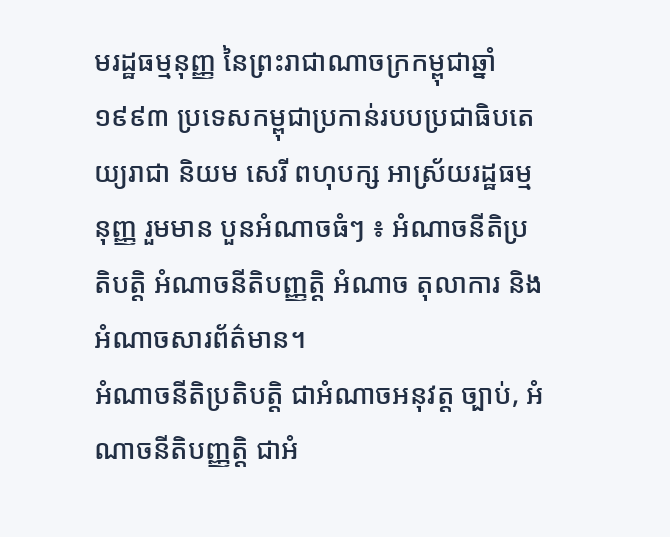មរដ្ឋធម្មនុញ្ញ នៃព្រះរាជាណាចក្រកម្ពុជាឆ្នាំ១៩៩៣ ប្រទេសកម្ពុជាប្រកាន់របបប្រជាធិបតេយ្យរាជា និយម សេរី ពហុបក្ស អាស្រ័យរដ្ឋធម្មនុញ្ញ រួមមាន បួនអំណាចធំៗ ៖ អំណាចនីតិប្រតិបត្តិ អំណាចនីតិបញ្ញត្តិ អំណាច តុលាការ និង អំណាចសារព័ត៌មាន។
អំណាចនីតិប្រតិបត្តិ ជាអំណាចអនុវត្ត ច្បាប់, អំណាចនីតិបញ្ញត្តិ ជាអំ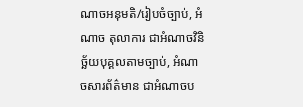ណាចអនុមតិ/រៀបចំច្បាប់, អំណាច តុលាការ ជាអំណាចវិនិច្ឆ័យបុគ្គលតាមច្បាប់, អំណាចសារព័ត៌មាន ជាអំណាចប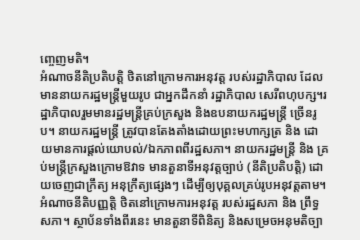ញ្ចេញមតិ។
អំណាចនីតិប្រតិបត្តិ ថិតនៅក្រោមការអនុវត្ត របស់រដ្ឋាភិបាល ដែលមាននាយករដ្ឋមន្ត្រីមួយរូប ជាអ្នកដឹកនាំ រដ្ឋាភិបាល សេរីពហុបក្ស។រដ្ឋាភិបាលរួមមានរដ្ឋមន្ត្រីគ្រប់ក្រសួង និងឧបនាយករដ្ឋមន្ត្រី ច្រើនរូប។ នាយករដ្ឋមន្ត្រី ត្រូវបានតែងតាំងដោយព្រះមហាក្សត្រ និង ដោយមានការផ្តល់យោបល់/ឯកភាពពីរដ្ឋសភា។ នាយករដ្ឋមន្ត្រី និង គ្រប់មន្ត្រីក្រសួងក្រោមឱវាទ មានតួនាទីអនុវត្តច្បាប់ (នីតិប្រតិបត្តិ) ដោយចេញជាក្រឹត្យ អនុក្រឹត្យផ្សេងៗ ដើម្បីឲ្យបុគ្គលគ្រប់រូបអនុវត្តតាម។
អំណាចនីតិបញ្ញត្តិ ថិតនៅក្រោមការអនុវត្ត របស់រដ្ឋសភា និង ព្រឹទ្ធសភា។ ស្ថាប័នទាំងពីរនេះ មានតួនាទីពិនិត្យ និងសម្រេចអនុមតិច្បា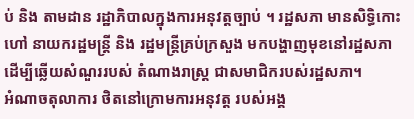ប់ និង តាមដាន រដ្ឋាភិបាលក្នុងការអនុវត្តច្បាប់ ។ រដ្ឋសភា មានសិទ្ធិកោះហៅ នាយករដ្ឋមន្ត្រី និង រដ្ឋមន្ត្រីគ្រប់ក្រសួង មកបង្ហាញមុខនៅរដ្ឋសភា ដើម្បីឆ្លើយសំណួររបស់ តំណាងរាស្ត្រ ជាសមាជិករបស់រដ្ឋសភា។
អំណាចតុលាការ ថិតនៅក្រោមការអនុវត្ត របស់អង្គ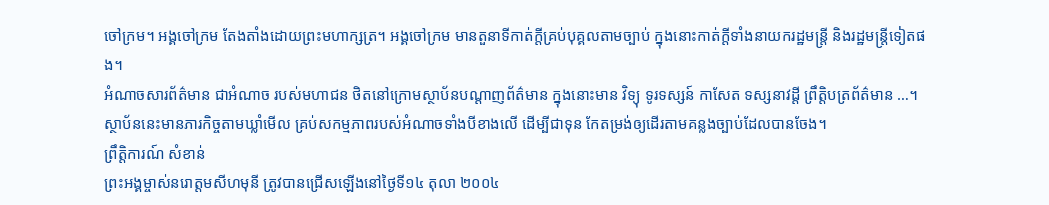ចៅក្រម។ អង្គចៅក្រម តែងតាំងដោយព្រះមហាក្សត្រ។ អង្គចៅក្រម មានតួនាទីកាត់ក្តីគ្រប់បុគ្គលតាមច្បាប់ ក្នុងនោះកាត់ក្តីទាំងនាយករដ្ឋមន្ត្រី និងរដ្ឋមន្ត្រីទៀតផង។
អំណាចសារព័ត៌មាន ជាអំណាច របស់មហាជន ថិតនៅក្រោមស្ថាប័នបណ្ដាញព័ត៌មាន ក្នុងនោះមាន វិទ្យុ ទូរទស្សន៍ កាសែត ទស្សនាវដី្ត ព្រឹត្តិបត្រព័ត៌មាន …។ ស្ថាប័ននេះមានភារកិច្ចតាមឃ្លាំមើល គ្រប់សកម្មភាពរបស់អំណាចទាំងបីខាងលើ ដើម្បីជាទុន កែតម្រង់ឲ្យដើរតាមគន្លងច្បាប់ដែលបានចែង។
ព្រឹត្តិការណ៍ សំខាន់
ព្រះអង្គម្ចាស់នរោត្តមសីហមុនី ត្រូវបានជ្រើសឡើងនៅថ្ងៃទី១៤ តុលា ២០០៤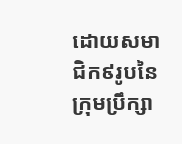ដោយសមាជិក៩រូបនៃក្រុមប្រឹក្សា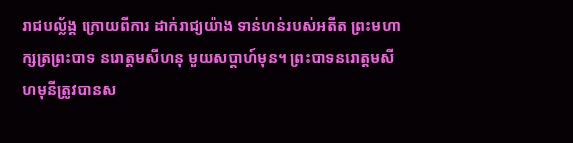រាជបល្ល័ង្គ ក្រោយពីការ ដាក់រាជ្យយ៉ាង ទាន់ហន់របស់អតីត ព្រះមហាក្សត្រព្រះបាទ នរោត្តមសីហនុ មួយសប្ដាហ៍មុន។ ព្រះបាទនរោត្តមសីហមុនីត្រូវបានស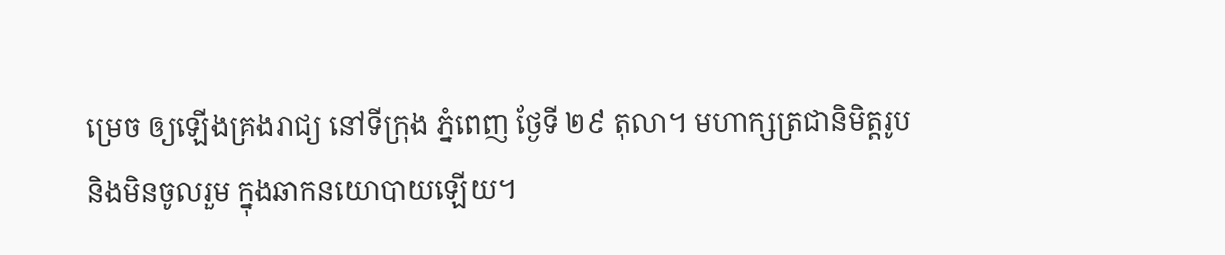ម្រេច ឲ្យឡើងគ្រងរាជ្យ នៅទីក្រុង ភ្នំពេញ ថ្ងែទី ២៩ តុលា។ មហាក្សត្រជានិមិត្តរូប និងមិនចូលរួម ក្នុងឆាកនយោបាយឡើយ។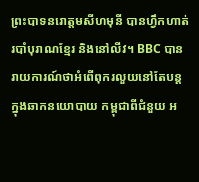ព្រះបាទនរោត្តមសីហមុនី បានហ្វឹកហាត់ របាំបុរាណខ្មែរ និងនៅលីវ។ BBC បាន រាយការណ៍ថាអំពើពុករលួយនៅតែបន្តក្នុងឆាកនយោបាយ កម្ពុជាពីជំនួយ អ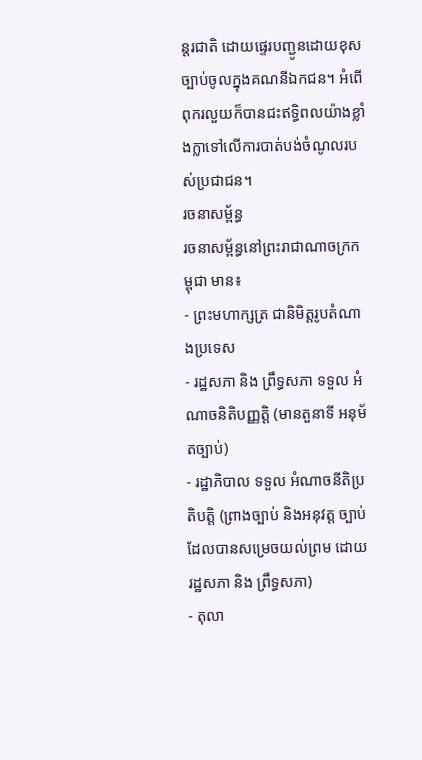ន្តរជាតិ ដោយផ្ទេរបញ្ជូនដោយខុសច្បាប់ចូលក្នុងគណនីឯកជន។ អំពើពុករលួយក៏បានជះឥទ្ធិពលយ៉ាងខ្លាំងក្លាទៅលើការបាត់បង់ចំណូលរបស់ប្រជាជន។
រចនាសម័្ពន្ធ
រចនាសម្ព័ន្ធនៅព្រះរាជាណាចក្រកម្ពុជា មាន៖
- ព្រះមហាក្សត្រ ជានិមិត្តរូបតំណាងប្រទេស
- រដ្ឋសភា និង ព្រឹទ្ធសភា ទទួល អំណាចនិតិបញ្ញត្តិ (មានតួនាទី អនុម័តច្បាប់)
- រដ្ឋាភិបាល ទទួល អំណាចនីតិប្រតិបត្តិ (ព្រាងច្បាប់ និងអនុវត្ត ច្បាប់ ដែលបានសម្រេចយល់ព្រម ដោយរដ្ឋសភា និង ព្រឹទ្ធសភា)
- តុលា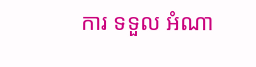ការ ទទួល អំណា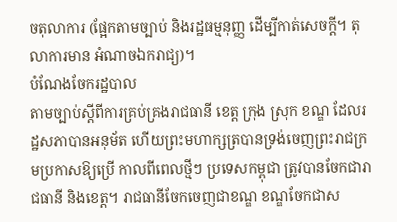ចតុលាការ (ផ្អែកតាមច្បាប់ និងរដ្ឋធម្មនុញ្ញ ដើម្បីកាត់សេចក្តី។ តុលាការមាន អំណាចឯករាជ្យ)។
បំណែងចែករដ្ឋបាល
តាមច្បាប់ស្ដីពីការគ្រប់គ្រងរាជធានី ខេត្ត ក្រុង ស្រុក ខណ្ឌ ដែលរដ្ឋសភាបានអនុម័ត ហើយព្រះមហាក្សត្របានទ្រង់ចេញព្រះរាជក្រមប្រកាសឱ្យប្រើ កាលពីពេលថ្មីៗ ប្រទេសកម្ពុជា ត្រូវបានចែកជារាជធានី និងខេត្ត។ រាជធានីចែកចេញជាខណ្ឌ ខណ្ឌចែកជាស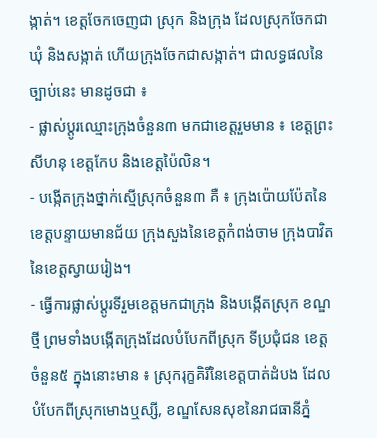ង្កាត់។ ខេត្តចែកចេញជា ស្រុក និងក្រុង ដែលស្រុកចែកជាឃុំ និងសង្កាត់ ហើយក្រុងចែកជាសង្កាត់។ ជាលទ្ធផលនៃច្បាប់នេះ មានដូចជា ៖
- ផ្លាស់ប្ដូរឈ្មោះក្រុងចំនួន៣ មកជាខេត្តរួមមាន ៖ ខេត្តព្រះសីហនុ ខេត្តកែប និងខេត្តប៉ៃលិន។
- បង្កើតក្រុងថ្នាក់ស្មើស្រុកចំនួន៣ គឺ ៖ ក្រុងប៉ោយប៉ែតនៃខេត្តបន្ទាយមានជ័យ ក្រុងសួងនៃខេត្តកំពង់ចាម ក្រុងបាវិតនៃខេត្តស្វាយរៀង។
- ធ្វើការផ្លាស់ប្ដូរទីរួមខេត្តមកជាក្រុង និងបង្កើតស្រុក ខណ្ឌថ្មី ព្រមទាំងបង្កើតក្រុងដែលបំបែកពីស្រុក ទីប្រជុំជន ខេត្តចំនួន៥ ក្នុងនោះមាន ៖ ស្រុករុក្ខគិរីនៃខេត្តបាត់ដំបង ដែលបំបែកពីស្រុកមោងឬស្សី, ខណ្ឌសែនសុខនៃរាជធានីភ្នំ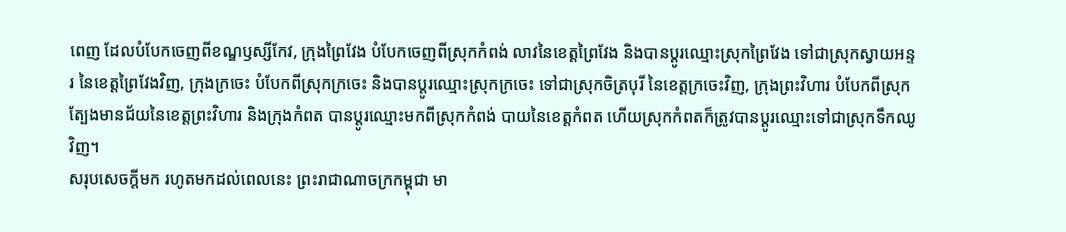ពេញ ដែលបំបែកចេញពីខណ្ឌឫស្សីកែវ, ក្រុងព្រៃវែង បំបែកចេញពីស្រុកកំពង់ លាវនៃខេត្តព្រៃវែង និងបានប្ដូរឈ្មោះស្រុកព្រៃវែង ទៅជាស្រុកស្វាយអន្ទរ នៃខេត្តព្រៃវែងវិញ, ក្រុងក្រចេះ បំបែកពីស្រុកក្រចេះ និងបានប្ដូរឈ្មោះស្រុកក្រចេះ ទៅជាស្រុកចិត្របុរី នៃខេត្តក្រចេះវិញ, ក្រុងព្រះវិហារ បំបែកពីស្រុកត្បែងមានជ័យនៃខេត្តព្រះវិហារ និងក្រុងកំពត បានប្ដូរឈ្មោះមកពីស្រុកកំពង់ បាយនៃខេត្តកំពត ហើយស្រុកកំពតក៏ត្រូវបានប្ដូរឈ្មោះទៅជាស្រុកទឹកឈូវិញ។
សរុបសេចក្ដីមក រហូតមកដល់ពេលនេះ ព្រះរាជាណាចក្រកម្ពុជា មា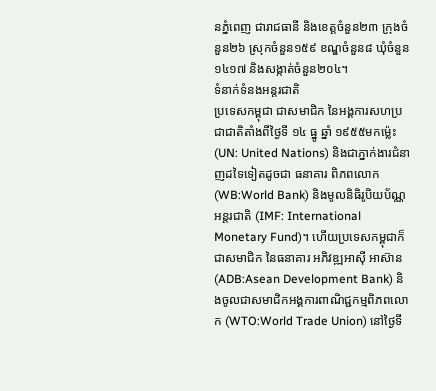នភ្នំពេញ ជារាជធានី និងខេត្តចំនួន២៣ ក្រុងចំនួន២៦ ស្រុកចំនួន១៥៩ ខណ្ឌចំនួន៨ ឃុំចំនួន១៤១៧ និងសង្កាត់ចំនួន២០៤។
ទំនាក់ទំនងអន្តរជាតិ
ប្រទេសកម្ពុជា ជាសមាជិក នៃអង្គការសហប្រជាជាតិតាំងពីថ្ងៃទី ១៤ ធ្នូ ឆ្នាំ ១៩៥៥មកម្ល៉េះ (UN: United Nations) និងជាភ្នាក់ងារជំនាញដទៃទៀតដូចជា ធនាគារ ពិភពលោក (WB:World Bank) និងមូលនិធិរូបិយប័ណ្ណអន្តរជាតិ (IMF: International Monetary Fund)។ ហើយប្រទេសកម្ពុជាក៏ជាសមាជិក នៃធនាគារ អភិវឌ្ឍអាស៊ី អាស៊ាន (ADB:Asean Development Bank) និងចូលជាសមាជិកអង្គការពាណិជ្ជកម្មពិភពលោក (WTO:World Trade Union) នៅថ្ងៃទី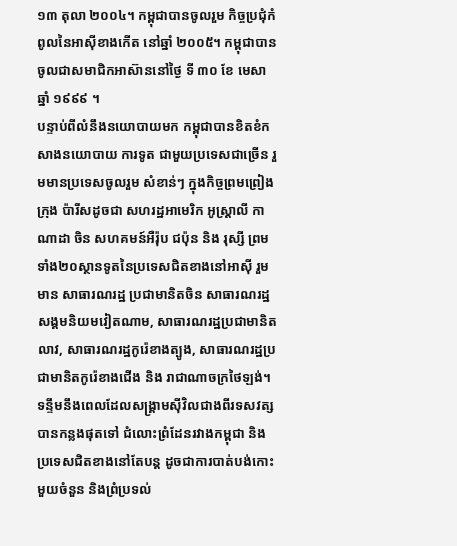១៣ តុលា ២០០៤។ កម្ពុជាបានចូលរួម កិច្ចប្រជុំកំពូលនៃអាស៊ីខាងកើត នៅឆ្នាំ ២០០៥។ កម្ពុជាបានចូលជាសមាជិកអាស៊ាននៅថ្ងៃ ទី ៣០ ខែ មេសា ឆ្នាំ ១៩៩៩ ។
បន្ទាប់ពីលំនឹងនយោបាយមក កម្ពុជាបានខិតខំកសាងនយោបាយ ការទូត ជាមួយប្រទេសជាច្រើន រួមមានប្រទេសចូលរួម សំខាន់ៗ ក្នុងកិច្ចព្រមព្រៀងក្រុង ប៉ារីសដូចជា សហរដ្ឋអាមេរិក អូស្ត្រាលី កាណាដា ចិន សហគមន៍អឺរ៉ុប ជប៉ុន និង រុស្សី ព្រមទាំង២០ស្ថានទូតនៃប្រទេសជិតខាងនៅអាស៊ី រួមមាន សាធារណរដ្ឋ ប្រជាមានិតចិន សាធារណរដ្ឋសង្គមនិយមវៀតណាម, សាធារណរដ្ឋប្រជាមានិតលាវ, សាធារណរដ្ឋកូរ៉េខាងត្បូង, សាធារណរដ្ឋប្រជាមានិតកូរ៉េខាងជើង និង រាជាណាចក្រថៃឡង់។
ទន្ទឹមនឹងពេលដែលសង្គ្រាមស៊ីវិលជាងពីរទសវត្សបានកន្លងផុតទៅ ជំលោះព្រំដែនរវាងកម្ពុជា និង ប្រទេសជិតខាងនៅតែបន្ត ដូចជាការបាត់បង់កោះមួយចំនួន និងព្រំប្រទល់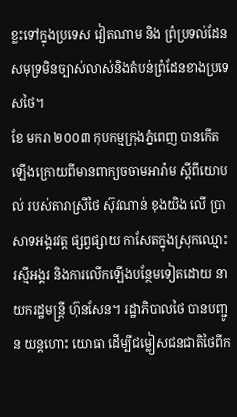ខ្លះទៅក្នុងប្រទេស វៀតណាម និង ព្រំប្រទល់ដែនសមុទ្រមិនច្បាស់លាស់និងតំបន់ព្រំដែនខាងប្រទេសថៃ។
ខែ មករា ២០០៣ កុបកម្មក្រុងភ្នំពេញ បានកើតឡើងក្រោយពីមានពាក្យចចាមអារ៉ាម ស្ដីពីយោបល់ របស់តារាស្រីថៃ ស៊ុវណាន់ ខុងយិង លើ ប្រាសាទអង្គរវត្ត ផ្សព្វផ្សាយ កាសែតក្នុងស្រុកឈ្មោះ រស្មីអង្គរ និងការលើកឡើងបន្ថែមទៀតដោយ នាយករដ្ឋមន្ត្រី ហ៊ុនសែន។ រដ្ឋាភិបាលថៃ បានបញ្ជូន យន្តហោះ យោធា ដើម្បីជម្លៀសជនជាតិថៃពីក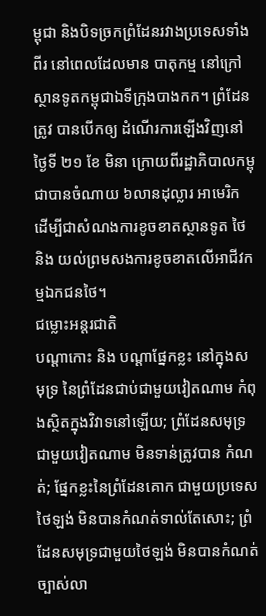ម្ពុជា និងបិទច្រកព្រំដែនរវាងប្រទេសទាំងពីរ នៅពេលដែលមាន បាតុកម្ម នៅក្រៅស្ថានទូតកម្ពុជាឯទីក្រុងបាងកក។ ព្រំដែនត្រូវ បានបើកឲ្យ ដំណើរការឡើងវិញនៅថ្ងៃទី ២១ ខែ មិនា ក្រោយពីរដ្ឋាភិបាលកម្ពុជាបានចំណាយ ៦លានដុល្លារ អាមេរិក ដើម្បីជាសំណងការខូចខាតស្ថានទូត ថៃ និង យល់ព្រមសងការខូចខាតលើអាជីវកម្មឯកជនថៃ។
ជម្លោះអន្តរជាតិ
បណ្ដាកោះ និង បណ្ដាផ្នែកខ្លះ នៅក្នុងសមុទ្រ នៃព្រំដែនជាប់ជាមួយវៀតណាម កំពុងស្ថិតក្នុងវិវាទនៅឡើយ; ព្រំដែនសមុទ្រជាមួយវៀតណាម មិនទាន់ត្រូវបាន កំណត់; ផ្នែកខ្លះនៃព្រំដែនគោក ជាមួយប្រទេសថៃឡង់ មិនបានកំណត់ទាល់តែសោះ; ព្រំដែនសមុទ្រជាមួយថៃឡង់ មិនបានកំណត់ច្បាស់លា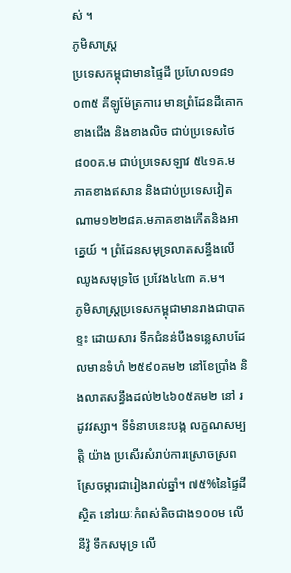ស់ ។
ភូមិសាស្ត្រ
ប្រទេសកម្ពុជាមានផ្ទៃដី ប្រហែល១៨១ ០៣៥ គីឡូម៉ែត្រការេ មានព្រំដែនដីគោក ខាងជើង និងខាងលិច ជាប់ប្រទេសថៃ ៨០០គ.ម ជាប់ប្រទេសឡាវ ៥៤១គ.ម ភាគខាងឥសាន និងជាប់ប្រទេសវៀតណាម១២២៨គ.មភាគខាងកើតនិងអាគ្នេយ៍ ។ ព្រំដែនសមុទ្រលាតសន្ធឹងលើឈូងសមុទ្រថៃ ប្រវែង៤៤៣ គ.ម។
ភូមិសាស្ត្រប្រទេសកម្ពុជាមានរាងជាបាតខ្ទះ ដោយសារ ទឹកជំនន់បឹងទន្លេសាបដែលមានទំហំ ២៥៩០គម២ នៅខែប្រាំង និងលាតសន្ធឹងដល់២៤៦០៥គម២ នៅ រដូវវស្សា។ ទីទំនាបនេះបង្ក លក្ខណសម្បត្តិ យ៉ាង ប្រសើរសំរាប់ការស្រោចស្រពស្រែចម្ការជារៀងរាល់ឆ្នាំ។ ៧៥%នៃផ្ទៃដីស្ថិត នៅរយៈកំពស់តិចជាង១០០ម លើនីវ៉ូ ទឹកសមុទ្រ លើ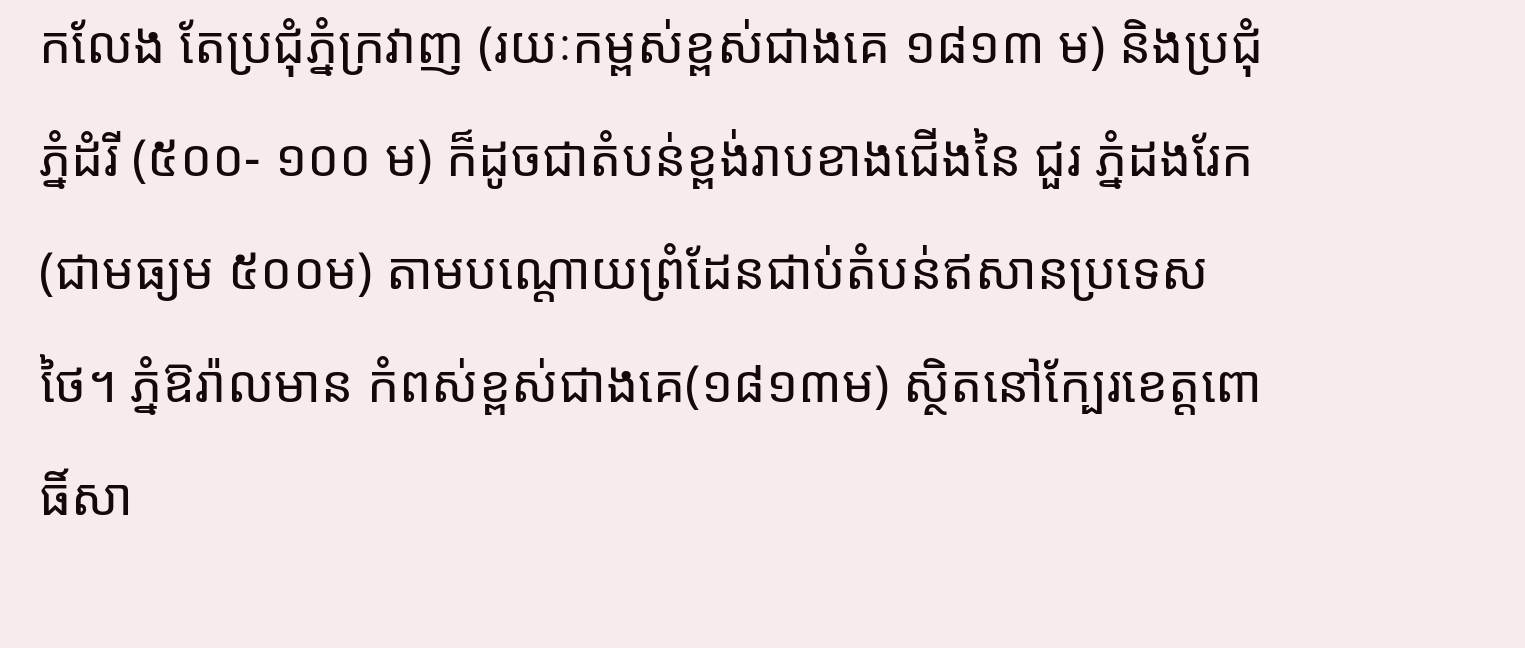កលែង តែប្រជុំភ្នំក្រវាញ (រយៈកម្ពស់ខ្ពស់ជាងគេ ១៨១៣ ម) និងប្រជុំភ្នំដំរី (៥០០- ១០០ ម) ក៏ដូចជាតំបន់ខ្ពង់រាបខាងជើងនៃ ជួរ ភ្នំដងរែក (ជាមធ្យម ៥០០ម) តាមបណ្តោយព្រំដែនជាប់តំបន់ឥសានប្រទេសថៃ។ ភ្នំឱរ៉ាលមាន កំពស់ខ្ពស់ជាងគេ(១៨១៣ម) ស្ថិតនៅក្បែរខេត្តពោធិ៍សា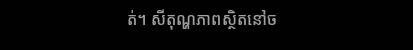ត់។ សីតុណ្ហភាពស្ថិតនៅច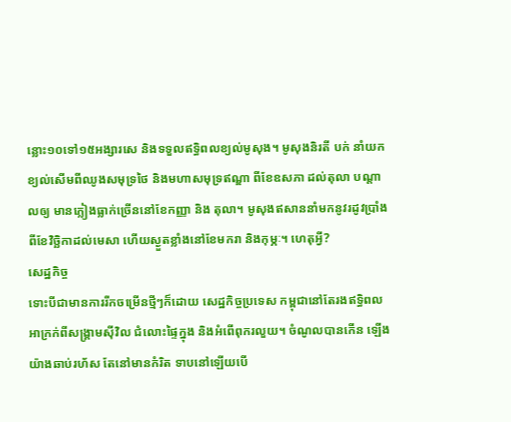ន្លោះ១០ទៅ១៥អង្សារសេ និងទទួលឥទ្ធិពលខ្យល់មូសុង។ មូសុងនិរតី បក់ នាំយកខ្យល់សើមពីឈូងសមុទ្រថៃ និងមហាសមុទ្រឥណ្ឌា ពីខែឧសភា ដល់តុលា បណ្ដាលឲ្យ មានភ្លៀងធ្លាក់ច្រើននៅខែកញ្ញា និង តុលា។ មូសុងឥសាននាំមកនូវរដូវប្រាំងពីខែវិច្ឆិកាដល់មេសា ហើយស្ងួតខ្លាំងនៅខែមករា និងកុម្ភៈ។ ហេតុអ្វី?
សេដ្ឋកិច្ច
ទោះបីជាមានការរីកចម្រើនថ្មីៗក៏ដោយ សេដ្ឋកិច្ចប្រទេស កម្ពុជានៅតែរងឥទ្ធិពលអាក្រក់ពីសង្គ្រាមស៊ីវិល ជំលោះផ្ទៃក្នុង និងអំពើពុករលួយ។ ចំណូលបានកើន ឡើងយ៉ាងឆាប់រហ័ស តែនៅមានកំរិត ទាបនៅឡើយបើ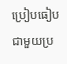ប្រៀបធៀប ជាមួយប្រ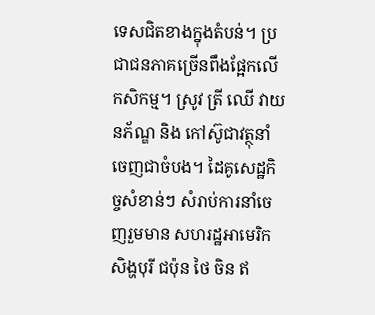ទេសជិតខាងក្នុងតំបន់។ ប្រជាជនភាគច្រើនពឹងផ្អែកលើ កសិកម្ម។ ស្រូវ ត្រី ឈើ វាយនភ័ណ្ឌ និង កៅស៊ូជាវត្ថុនាំចេញជាចំបង។ ដៃគូសេដ្ឋកិច្ចសំខាន់ៗ សំរាប់ការនាំចេញរួមមាន សហរដ្ឋអាមេរិក សិង្ហបុរី ជប៉ុន ថៃ ចិន ឥ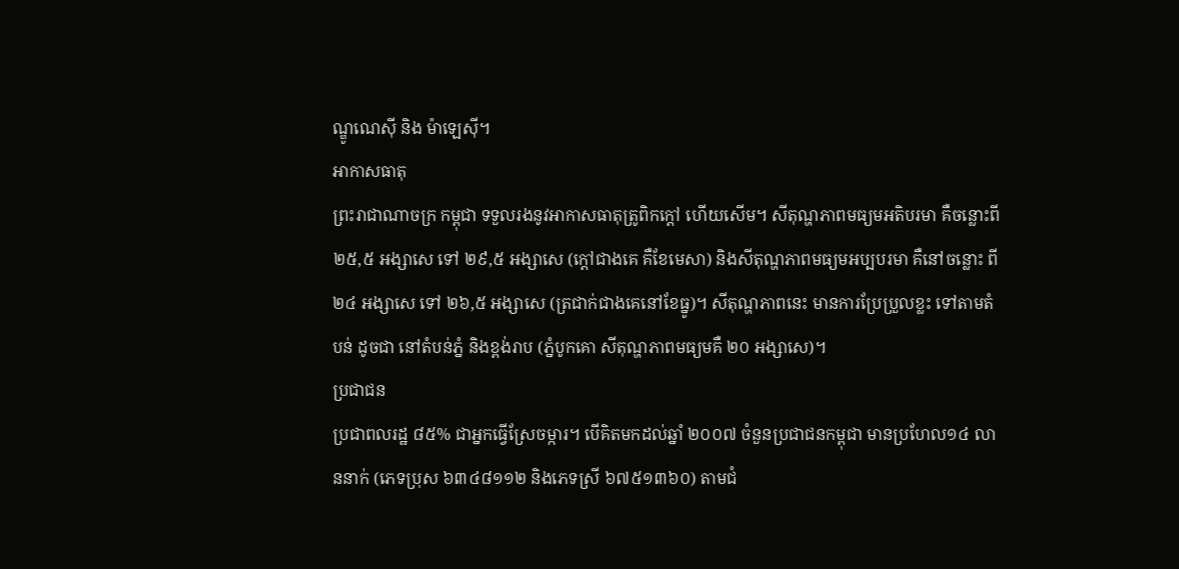ណ្ឌូណេស៊ី និង ម៉ាឡេស៊ី។
អាកាសធាតុ
ព្រះរាជាណាចក្រ កម្ពុជា ទទួលរងនូវអាកាសធាតុត្រូពិកក្តៅ ហើយសើម។ សីតុណ្ហភាពមធ្យមអតិបរមា គឺចន្លោះពី ២៥,៥ អង្សាសេ ទៅ ២៩,៥ អង្សាសេ (ក្តៅជាងគេ គឺខែមេសា) និងសីតុណ្ហភាពមធ្យមអប្បបរមា គឺនៅចន្លោះ ពី ២៤ អង្សាសេ ទៅ ២៦,៥ អង្សាសេ (ត្រជាក់ជាងគេនៅខែធ្នូ)។ សីតុណ្ហភាពនេះ មានការប្រែប្រួលខ្លះ ទៅតាមតំបន់ ដូចជា នៅតំបន់ភ្នំ និងខ្ពង់រាប (ភ្នំបូកគោ សីតុណ្ហភាពមធ្យមគឺ ២០ អង្សាសេ)។
ប្រជាជន
ប្រជាពលរដ្ឋ ៨៥% ជាអ្នកធ្វើស្រែចម្ការ។ បើគិតមកដល់ឆ្នាំ ២០០៧ ចំនួនប្រជាជនកម្ពុជា មានប្រហែល១៤ លាននាក់ (ភេទប្រុស ៦៣៤៨១១២ និងភេទស្រី ៦៧៥១៣៦០) តាមជំ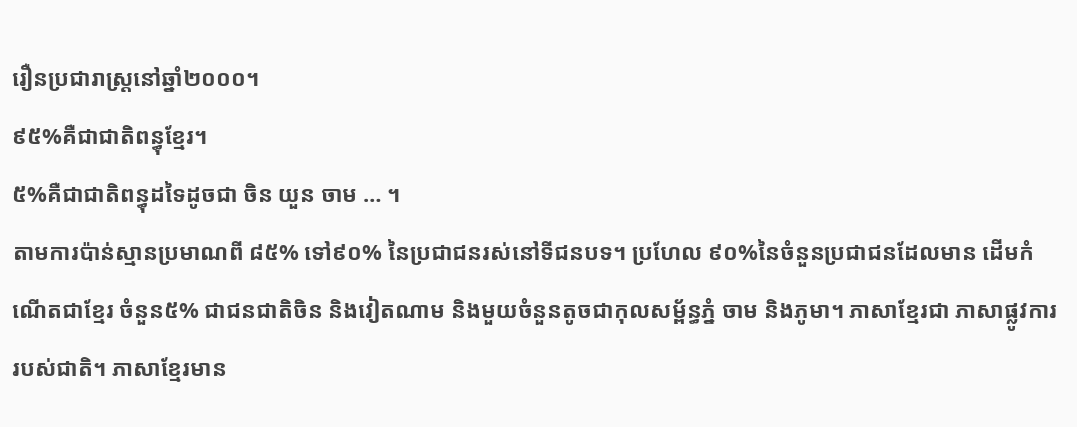រឿនប្រជារាស្រ្តនៅឆ្នាំ២០០០។
៩៥%គឺជាជាតិពន្ធុខ្មែរ។
៥%គឺជាជាតិពន្ធុដទៃដូចជា ចិន យួន ចាម … ។
តាមការប៉ាន់ស្មានប្រមាណពី ៨៥% ទៅ៩០% នៃប្រជាជនរស់នៅទីជនបទ។ ប្រហែល ៩០%នៃចំនួនប្រជាជនដែលមាន ដើមកំណើតជាខ្មែរ ចំនួន៥% ជាជនជាតិចិន និងវៀតណាម និងមួយចំនួនតូចជាកុលសម្ព័ន្ធភ្នំ ចាម និងភូមា។ ភាសាខ្មែរជា ភាសាផ្លូវការរបស់ជាតិ។ ភាសាខ្មែរមាន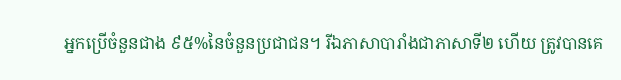អ្នកប្រើចំនួនជាង ៩៥%នៃចំនួនប្រជាជន។ រីឯភាសាបារាំងជាភាសាទី២ ហើយ ត្រូវបានគេ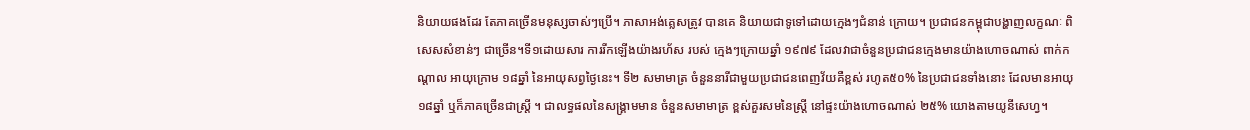និយាយផងដែរ តែភាគច្រើនមនុស្សចាស់ៗប្រើ។ ភាសាអង់គ្លេសត្រូវ បានគេ និយាយជាទូទៅដោយកេ្មងៗជំនាន់ ក្រោយ។ ប្រជាជនកម្ពុជាបង្ហាញលក្ខណៈ ពិសេសសំខាន់ៗ ជាច្រើន។ទី១ដោយសារ ការរីកឡើងយ៉ាងរហ័ស របស់ កេ្មងៗក្រោយឆ្នាំ ១៩៧៩ ដែលវាជាចំនួនប្រជាជនកេ្មងមានយ៉ាងហោចណាស់ ពាក់កណ្ដាល អាយុក្រោម ១៨ឆ្នាំ នៃអាយុសព្វថ្ងៃនេះ។ ទី២ សមាមាត្រ ចំនួននារីជាមួយប្រជាជនពេញវ័យគឺខ្ពស់ រហូត៥០% នៃប្រជាជនទាំងនោះ ដែលមានអាយុ១៨ឆ្នាំ ឬក៏ភាគច្រើនជាស្ត្រី ។ ជាលទ្ធផលនៃសង្គ្រាមមាន ចំនួនសមាមាត្រ ខ្ពស់គួរសមនៃស្ត្រី នៅផ្ទះយ៉ាងហោចណាស់ ២៥% យោងតាមយូនីសេហ្វ។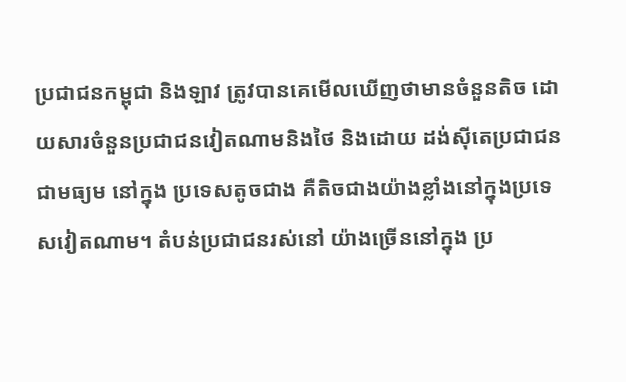ប្រជាជនកម្ពុជា និងឡាវ ត្រូវបានគេមើលឃើញថាមានចំនួនតិច ដោយសារចំនួនប្រជាជនវៀតណាមនិងថៃ និងដោយ ដង់ស៊ីតេប្រជាជន ជាមធ្យម នៅក្នុង ប្រទេសតូចជាង គឺតិចជាងយ៉ាងខ្លាំងនៅក្នុងប្រទេសវៀតណាម។ តំបន់ប្រជាជនរស់នៅ យ៉ាងច្រើននៅក្នុង ប្រ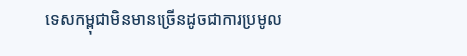ទេសកម្ពុជាមិនមានច្រើនដូចជាការប្រមូល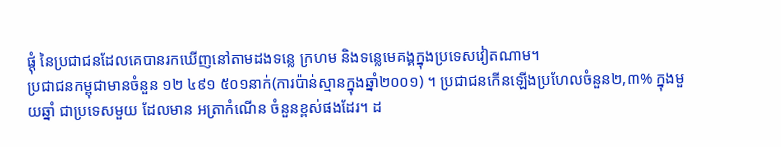ផ្តុំ នៃប្រជាជនដែលគេបានរកឃើញនៅតាមដងទន្លេ ក្រហម និងទន្លេមេគង្គក្នុងប្រទេសវៀតណាម។
ប្រជាជនកម្ពុជាមានចំនួន ១២ ៤៩១ ៥០១នាក់(ការប៉ាន់ស្មានក្នុងឆ្នាំ២០០១) ។ ប្រជាជនកើនឡើងប្រហែលចំនួន២,៣% ក្នុងមួយឆ្នាំ ជាប្រទេសមួយ ដែលមាន អត្រាកំណើន ចំនួនខ្ពស់ផងដែរ។ ដ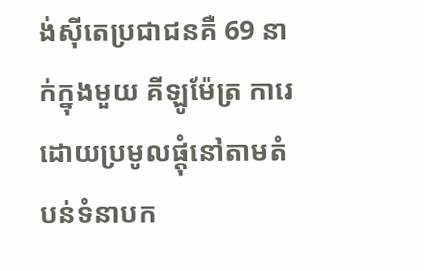ង់ស៊ីតេប្រជាជនគឺ 69 នាក់ក្នុងមួយ គីឡូម៉ែត្រ ការេ ដោយប្រមូលផ្ដុំនៅតាមតំបន់ទំនាបក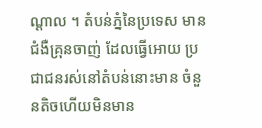ណ្ដាល ។ តំបន់ភ្នំនៃប្រទេស មាន ជំងឺគ្រុនចាញ់ ដែលធ្វើអោយ ប្រជាជនរស់នៅតំបន់នោះមាន ចំនួនតិចហើយមិនមាន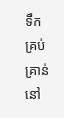ទឹកគ្រប់គ្រាន់ នៅ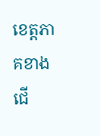ខេត្តភាគខាងជើ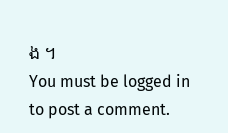ង ។
You must be logged in to post a comment.